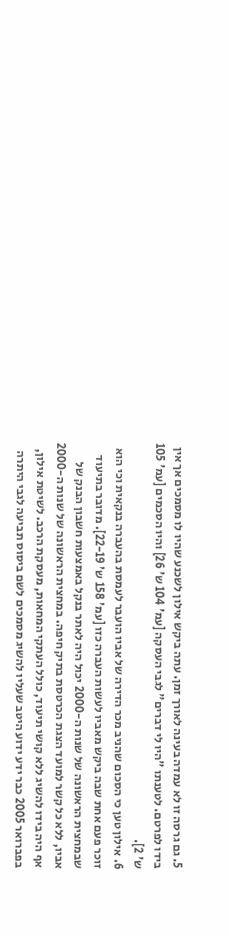5. גם גרסה זו לא עמדה בעינה לאורך זמן. עתה ביקש אילון לשכנע שהיו לו מסמכים אך אין בידו לפרטם. לטענתו "היו לי דברים" לגבי העסקה [עמ' 104 ש' 26] והיו הסכמים [עמ' 105 ש' 2].
6. אילון טען כי הסכום שהניב מכר הדירה של אביו הועבר לעמסת בהעברה בנקאית וכי הוא זוכר פעם אחת שבה ביקש מאביו לעשות העברה כזו [עמ' 158 ש' 22-19]. מדובר בתיעוד שבמחצית הראשונה של שנות ה-2000 יכול היה לאתר בנקל באמצעות חשבון הבנק של אביו, ללא כל קשר למועד הצגת הכרטסת בתיק חיפה. במחצית הראשונה של שנות ה-2000 אף היה בידו להשיג ללא קושי תיעוד, כולל העתקי המחאות, מעסקת הרכב. לשיטת אילון, בפברואר 2005 כבר ידע ידוע היטב שעליו להשיג מסמכים לשם ביסוס תביעה לגבי היתרה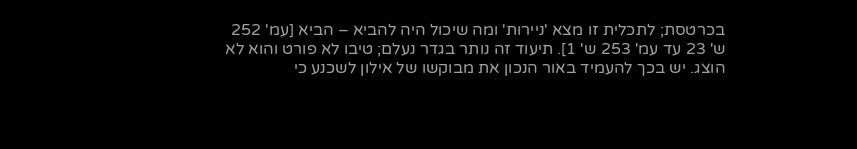בכרטסת; לתכלית זו מצא 'ניירות' ומה שיכול היה להביא – הביא [עמ' 252 ש' 23 עד עמ' 253 ש' 1]. תיעוד זה נותר בגדר נעלם; טיבו לא פורט והוא לא הוצג. יש בכך להעמיד באור הנכון את מבוקשו של אילון לשכנע כי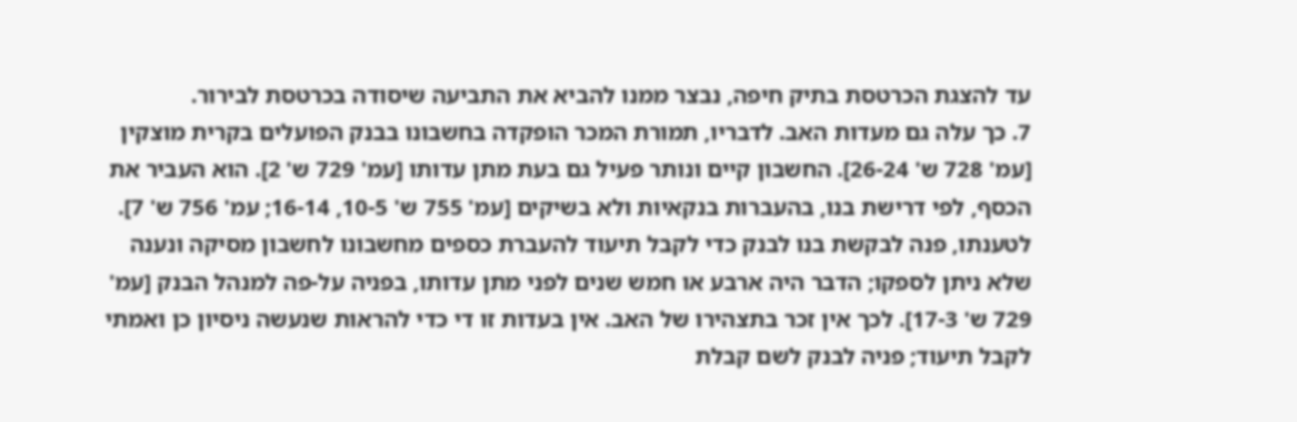עד להצגת הכרטסת בתיק חיפה, נבצר ממנו להביא את התביעה שיסודה בכרטסת לבירור.
7. כך עלה גם מעדות האב. לדבריו, תמורת המכר הופקדה בחשבונו בבנק הפועלים בקרית מוצקין [עמ' 728 ש' 26-24]. החשבון קיים ונותר פעיל גם בעת מתן עדותו [עמ' 729 ש' 2]. הוא העביר את הכסף, לפי דרישת בנו, בהעברות בנקאיות ולא בשיקים [עמ' 755 ש' 10-5, 16-14; עמ' 756 ש' 7]. לטענתו, פנה לבקשת בנו לבנק כדי לקבל תיעוד להעברת כספים מחשבונו לחשבון מסיקה ונענה שלא ניתן לספקו; הדבר היה ארבע או חמש שנים לפני מתן עדותו, בפניה על-פה למנהל הבנק [עמ' 729 ש' 17-3]. לכך אין זכר בתצהירו של האב. אין בעדות זו די כדי להראות שנעשה ניסיון כן ואמתי לקבל תיעוד; פניה לבנק לשם קבלת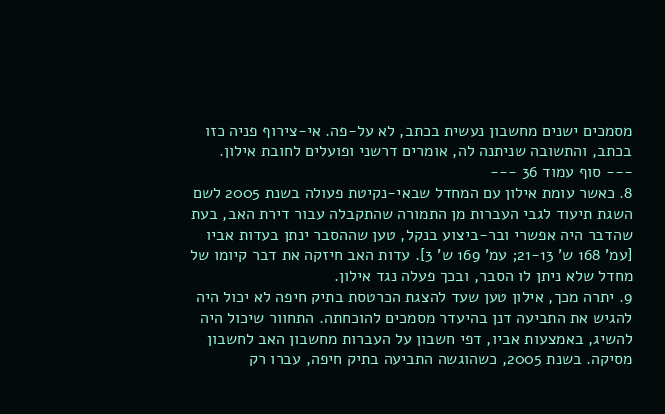מסמכים ישנים מחשבון נעשית בכתב, לא על-פה. אי-צירוף פניה כזו בכתב, והתשובה שניתנה לה, אומרים דרשני ופועלים לחובת אילון.
--- סוף עמוד 36 ---
8. כאשר עומת אילון עם המחדל שבאי-נקיטת פעולה בשנת 2005 לשם השגת תיעוד לגבי העברות מן התמורה שהתקבלה עבור דירת האב, בעת שהדבר היה אפשרי ובר-ביצוע בנקל, טען שההסבר ינתן בעדות אביו [עמ' 168 ש' 21-13; עמ' 169 ש' 3]. עדות האב חיזקה את דבר קיומו של מחדל שלא ניתן לו הסבר, ובכך פעלה נגד אילון.
9. יתרה מכך, אילון טען שעד להצגת הכרטסת בתיק חיפה לא יכול היה להגיש את התביעה דנן בהיעדר מסמכים להוכחתה. התחוור שיכול היה להשיג, באמצעות אביו, דפי חשבון על העברות מחשבון האב לחשבון מסיקה. בשנת 2005, כשהוגשה התביעה בתיק חיפה, עברו רק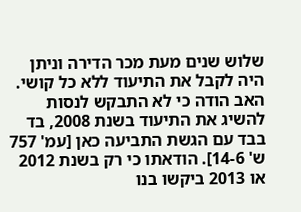שלוש שנים מעת מכר הדירה וניתן היה לקבל את התיעוד ללא כל קושי. האב הודה כי לא התבקש לנסות להשיג את התיעוד בשנת 2008, בד בבד עם הגשת התביעה כאן [עמ' 757 ש' 14-6]. הודאתו כי רק בשנת 2012 או 2013 ביקשו בנו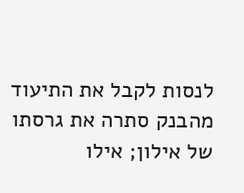לנסות לקבל את התיעוד מהבנק סתרה את גרסתו של אילון; אילו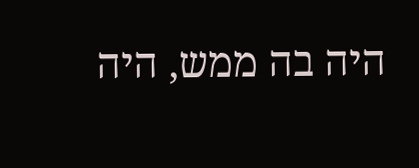היה בה ממש, היה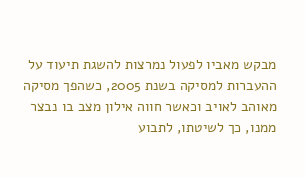מבקש מאביו לפעול נמרצות להשגת תיעוד על ההעברות למסיקה בשנת 2005, כשהפך מסיקה מאוהב לאויב וכאשר חווה אילון מצב בו נבצר ממנו, כך לשיטתו, לתבוע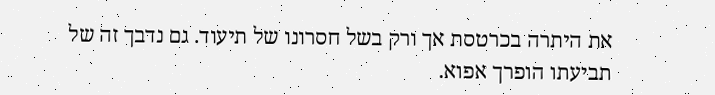את היתרה בכרטסת אך ורק בשל חסרונו של תיעוד. גם נדבך זה של תביעתו הופרך אפוא.